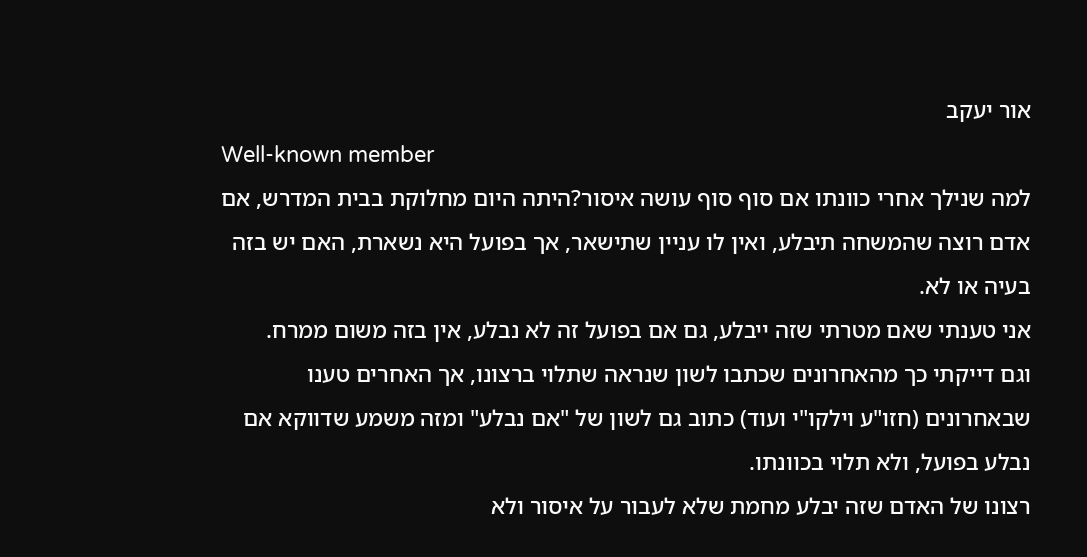אור יעקב
Well-known member
למה שנילך אחרי כוונתו אם סוף סוף עושה איסור?היתה היום מחלוקת בבית המדרש, אם אדם רוצה שהמשחה תיבלע, ואין לו עניין שתישאר, אך בפועל היא נשארת, האם יש בזה בעיה או לא.
אני טענתי שאם מטרתי שזה ייבלע, גם אם בפועל זה לא נבלע, אין בזה משום ממרח.
וגם דייקתי כך מהאחרונים שכתבו לשון שנראה שתלוי ברצונו, אך האחרים טענו שבאחרונים (חזו"ע וילקו"י ועוד) כתוב גם לשון של "אם נבלע" ומזה משמע שדווקא אם נבלע בפועל, ולא תלוי בכוונתו.
רצונו של האדם שזה יבלע מחמת שלא לעבור על איסור ולא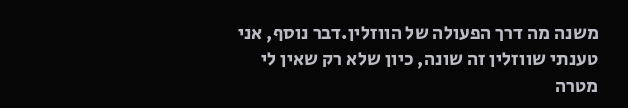משנה מה דרך הפעולה של הווזלין.דבר נוסף, אני טענתי שווזלין זה שונה, כיון שלא רק שאין לי מטרה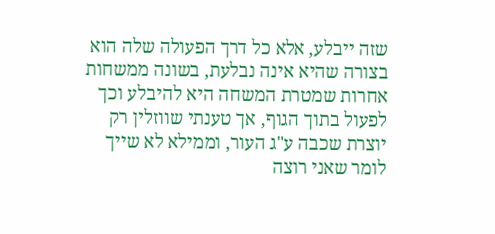שזה ייבלע, אלא כל דרך הפעולה שלה הוא בצורה שהיא אינה נבלעת, בשונה ממשחות אחרות שמטרת המשחה היא להיבלע וכך לפעול בתוך הגוף, אך טענתי שווזלין רק יוצרת שכבה ע"ג העור, וממילא לא שייך לומר שאני רוצה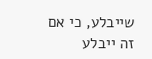שייבלע, כי אם זה ייבלע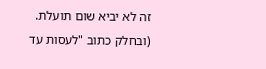זה לא יביא שום תועלת.
(ובחלק כתוב "לעסות עד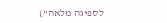לספיגה מלאה")